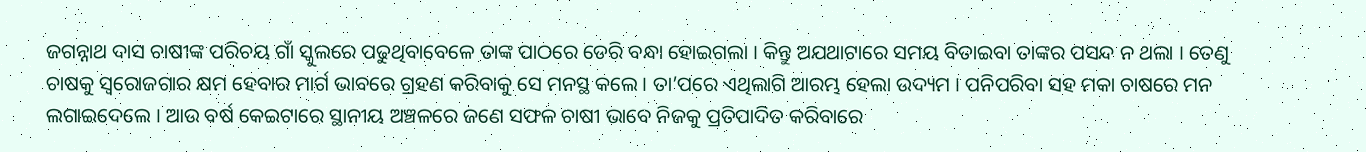ଜଗନ୍ନାଥ ଦାସ ଚାଷୀଙ୍କ ପରିଚୟ ଗାଁ ସ୍କୁଲରେ ପଢୁଥିବାବେଳେ ତାଙ୍କ ପାଠରେ ଡେରି ବନ୍ଧା ହୋଇଗଲା । କିନ୍ତୁ ଅଯଥାଟାରେ ସମୟ ବିତାଇବା ତାଙ୍କର ପସନ୍ଦ ନ ଥଲା । ତେଣୁ ଚାଷକୁ ସ୍ଵରୋଜଗାର କ୍ଷମ ହେବାର ମାର୍ଗ ଭାବରେ ଗ୍ରହଣ କରିବାକୁ ସେ ମନସ୍ଥ କଲେ । ତା’ପରେ ଏଥିଲାଗି ଆରମ୍ଭ ହେଲା ଉଦ୍ୟମ । ପନିପରିବା ସହ ମକା ଚାଷରେ ମନ ଲଗାଇଦେଲେ । ଆଉ ବର୍ଷ କେଇଟାରେ ସ୍ଥାନୀୟ ଅଞ୍ଚଳରେ ଜଣେ ସଫଳ ଚାଷୀ ଭାବେ ନିଜକୁ ପ୍ରତିପାଦିତ କରିବାରେ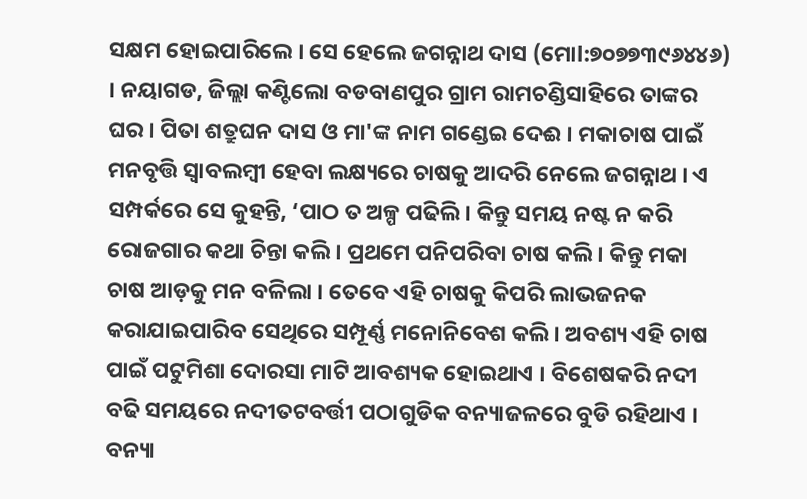ସକ୍ଷମ ହୋଇପାରିଲେ । ସେ ହେଲେ ଜଗନ୍ନାଥ ଦାସ (ମୋl:୭୦୭୭୩୯୬୪୪୬) । ନୟାଗଡ, ଜିଲ୍ଲା କଣ୍ଟିଲୋ ବଡବାଣପୁର ଗ୍ରାମ ରାମଚଣ୍ଡିସାହିରେ ତାଙ୍କର ଘର । ପିତା ଶତ୍ରୁଘନ ଦାସ ଓ ମା'ଙ୍କ ନାମ ଗଣ୍ଡେଇ ଦେଈ । ମକାଚାଷ ପାଇଁ ମନବୃତ୍ତି ସ୍ଵାବଲମ୍ବୀ ହେବା ଲକ୍ଷ୍ୟରେ ଚାଷକୁ ଆଦରି ନେଲେ ଜଗନ୍ନାଥ । ଏ ସମ୍ପର୍କରେ ସେ କୁହନ୍ତି, ‘ପାଠ ତ ଅଳ୍ପ ପଢିଲି । କିନ୍ତୁ ସମୟ ନଷ୍ଟ ନ କରି ରୋଜଗାର କଥା ଚିନ୍ତା କଲି । ପ୍ରଥମେ ପନିପରିବା ଚାଷ କଲି । କିନ୍ତୁ ମକା ଚାଷ ଆଡ଼କୁ ମନ ବଳିଲା । ତେବେ ଏହି ଚାଷକୁ କିପରି ଲାଭଜନକ କରାଯାଇପାରିବ ସେଥିରେ ସମ୍ପୂର୍ଣ୍ଣ ମନୋନିବେଶ କଲି । ଅବଶ୍ୟ ଏହି ଚାଷ ପାଇଁ ପଟୁମିଶା ଦୋରସା ମାଟି ଆବଶ୍ୟକ ହୋଇଥାଏ । ବିଶେଷକରି ନଦୀ ବଢି ସମୟରେ ନଦୀତଟବର୍ତ୍ତୀ ପଠାଗୁଡିକ ବନ୍ୟାଜଳରେ ବୁଡି ରହିଥାଏ । ବନ୍ୟା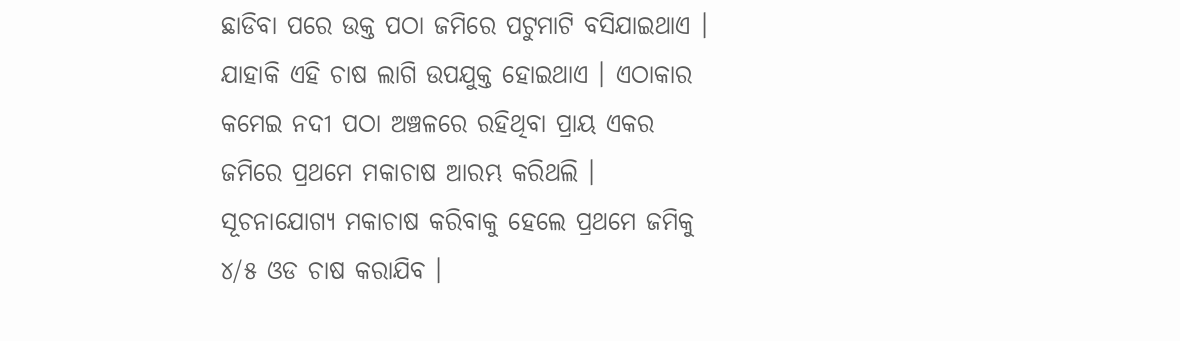ଛାଡିବା ପରେ ଉକ୍ତ ପଠା ଜମିରେ ପଟୁମାଟି ବସିଯାଇଥାଏ । ଯାହାକି ଏହି ଚାଷ ଲାଗି ଉପଯୁକ୍ତ ହୋଇଥାଏ । ଏଠାକାର କମେଇ ନଦୀ ପଠା ଅଞ୍ଚଳରେ ରହିଥିବା ପ୍ରାୟ ଏକର ଜମିରେ ପ୍ରଥମେ ମକାଚାଷ ଆରମ୍ଭ କରିଥଲି । ସୂଚନାଯୋଗ୍ୟ ମକାଚାଷ କରିବାକୁ ହେଲେ ପ୍ରଥମେ ଜମିକୁ ୪/୫ ଓଡ ଚାଷ କରାଯିବ ।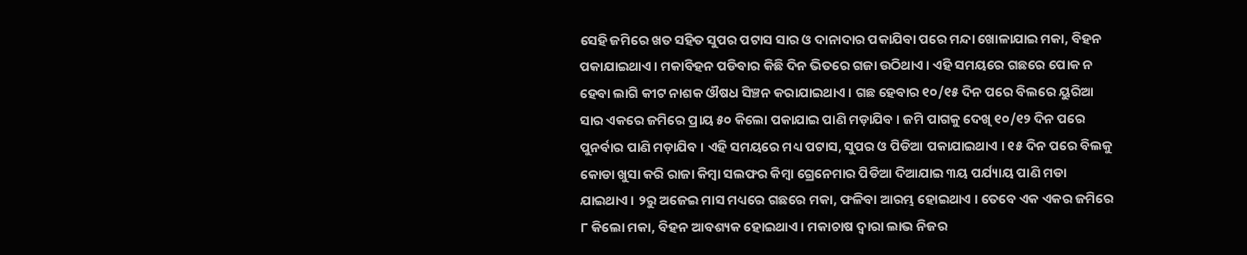ସେହି ଜମିରେ ଖତ ସହିତ ସୁପର ପଟାସ ସାର ଓ ଦାନାଦାର ପକାଯିବା ପରେ ମନ୍ଦା ଖୋଳାଯାଇ ମକା, ବିହନ ପକାଯାଇଥାଏ । ମକାବିହନ ପଡିବାର କିଛି ଦିନ ଭିତରେ ଗଜା ଉଠିଥାଏ । ଏହି ସମୟରେ ଗଛରେ ପୋକ ନ ହେବା ଲାଗି କୀଟ ନାଶକ ଔଷଧ ସିଞ୍ଚନ କରାଯାଇଥାଏ । ଗଛ ହେବାର ୧୦/୧୫ ଦିନ ପରେ ବିଲରେ ୟୁରିଆ ସାର ଏକରେ ଜମିରେ ପ୍ରାୟ ୫୦ କିଲୋ ପକାଯାଇ ପାଣି ମଡ଼ାଯିବ । ଜମି ପାଗକୁ ଦେଖି ୧୦/୧୨ ଦିନ ପରେ ପୁନର୍ବାର ପାଣି ମଡ଼ାଯିବ । ଏହି ସମୟରେ ମଧ୍ୟ ପଟାସ, ସୁପର ଓ ପିଡିଆ ପକାଯାଇଥାଏ । ୧୫ ଦିନ ପରେ ବିଲକୁ କୋଡା ଖୁସା କରି ରାଜା କିମ୍ବା ସଲଫର କିମ୍ବା ଗ୍ରେନେମାର ପିଡିଆ ଦିଆଯାଇ ୩ୟ ପର୍ଯ୍ୟାୟ ପାଣି ମଡା ଯାଇଥାଏ । ୨ରୁ ଅଜେଇ ମାସ ମଧ୍ୟରେ ଗଛରେ ମକା, ଫଳିବା ଆରମ୍ଭ ହୋଇଥାଏ । ତେବେ ଏକ ଏକର ଜମିରେ ୮ କିଲୋ ମକା, ବିହନ ଆବଶ୍ୟକ ହୋଇଥାଏ । ମକାଚାଷ ଦ୍ଵାରା ଲାଭ ନିଜର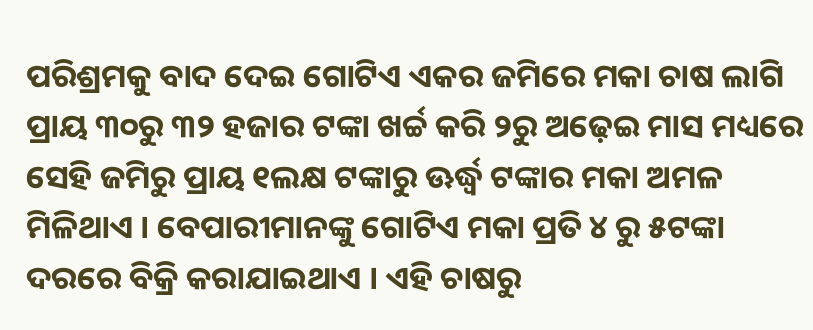ପରିଶ୍ରମକୁ ବାଦ ଦେଇ ଗୋଟିଏ ଏକର ଜମିରେ ମକା ଚାଷ ଲାଗି ପ୍ରାୟ ୩୦ରୁ ୩୨ ହଜାର ଟଙ୍କା ଖର୍ଚ୍ଚ କରି ୨ରୁ ଅଢ଼େଇ ମାସ ମଧ୍ୟରେ ସେହି ଜମିରୁ ପ୍ରାୟ ୧ଲକ୍ଷ ଟଙ୍କାରୁ ଊର୍ଦ୍ଧ୍ଵ ଟଙ୍କାର ମକା ଅମଳ ମିଳିଥାଏ । ବେପାରୀମାନଙ୍କୁ ଗୋଟିଏ ମକା ପ୍ରତି ୪ ରୁ ୫ଟଙ୍କା ଦରରେ ବିକ୍ରି କରାଯାଇଥାଏ । ଏହି ଚାଷରୁ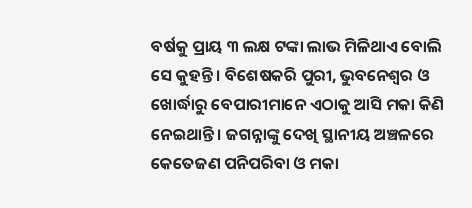ବର୍ଷକୁ ପ୍ରାୟ ୩ ଲକ୍ଷ ଟଙ୍କା ଲାଭ ମିଳିଥାଏ ବୋଲି ସେ କୁହନ୍ତି । ବିଶେଷକରି ପୁରୀ, ଭୁବନେଶ୍ଵର ଓ ଖୋର୍ଦ୍ଧାରୁ ବେପାରୀମାନେ ଏଠାକୁ ଆସି ମକା କିଣି ନେଇଥାନ୍ତି । ଜଗନ୍ନାଙ୍କୁ ଦେଖି ସ୍ଥାନୀୟ ଅଞ୍ଚଳରେ କେତେଜଣ ପନିପରିବା ଓ ମକା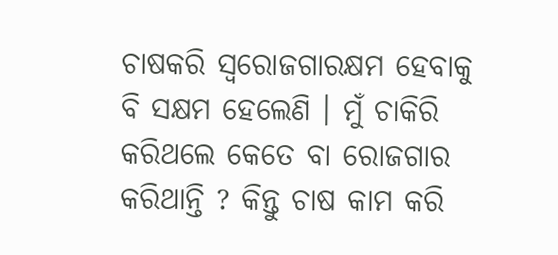ଚାଷକରି ସ୍ଵରୋଜଗାରକ୍ଷମ ହେବାକୁ ବି ସକ୍ଷମ ହେଲେଣି । ମୁଁ ଚାକିରି କରିଥଲେ କେତେ ବା ରୋଜଗାର କରିଥାନ୍ତି ? କିନ୍ତୁ ଚାଷ କାମ କରି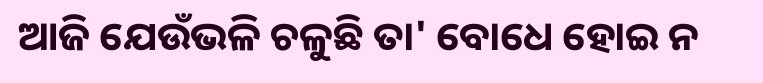ଆଜି ଯେଉଁଭଳି ଚଳୁଛି ତା' ବୋଧେ ହୋଇ ନ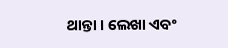ଥାନ୍ତା । ଲେଖା ଏବଂ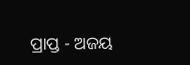ପ୍ରାପ୍ତ - ଅଜୟ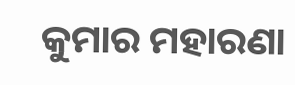କୁମାର ମହାରଣା